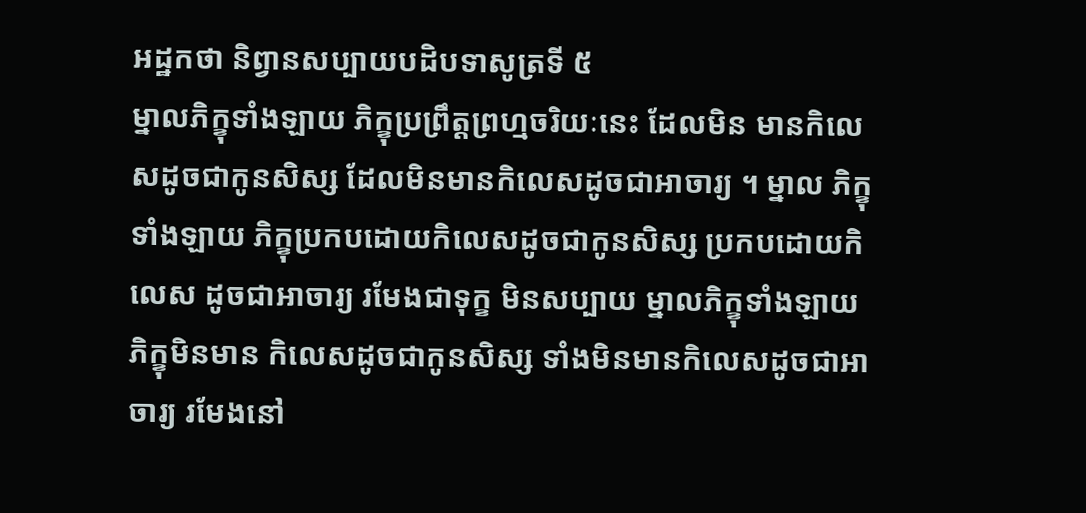អដ្ឋកថា និព្វានសប្បាយបដិបទាសូត្រទី ៥
ម្នាលភិក្ខុទាំងឡាយ ភិក្ខុប្រព្រឹត្តព្រហ្មចរិយៈនេះ ដែលមិន មានកិលេសដូចជាកូនសិស្ស ដែលមិនមានកិលេសដូចជាអាចារ្យ ។ ម្នាល ភិក្ខុទាំងឡាយ ភិក្ខុប្រកបដោយកិលេសដូចជាកូនសិស្ស ប្រកបដោយកិលេស ដូចជាអាចារ្យ រមែងជាទុក្ខ មិនសប្បាយ ម្នាលភិក្ខុទាំងឡាយ ភិក្ខុមិនមាន កិលេសដូចជាកូនសិស្ស ទាំងមិនមានកិលេសដូចជាអាចារ្យ រមែងនៅ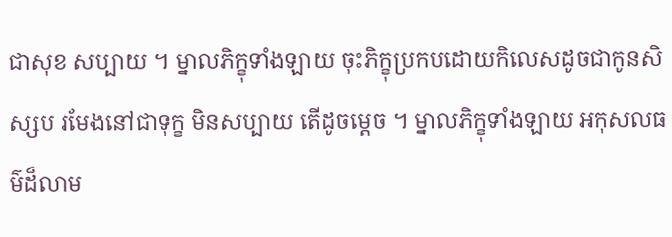ជាសុខ សប្បាយ ។ ម្នាលភិក្ខុទាំងឡាយ ចុះភិក្ខុប្រកបដោយកិលេសដូចជាកូនសិស្សប រមែងនៅជាទុក្ខ មិនសប្បាយ តើដូចម្តេច ។ ម្នាលភិក្ខុទាំងឡាយ អកុសលធម៌ដ៏លាម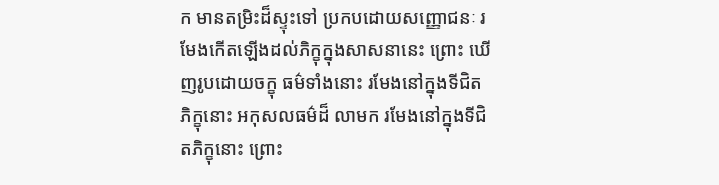ក មានតម្រិះដ៏ស្ទុះទៅ ប្រកបដោយសញ្ញោជនៈ រមែងកើតឡើងដល់ភិក្ខុក្នុងសាសនានេះ ព្រោះ ឃើញរូបដោយចក្ខុ ធម៌ទាំងនោះ រមែងនៅក្នុងទីជិតភិក្ខុនោះ អកុសលធម៌ដ៏ លាមក រមែងនៅក្នុងទីជិតភិក្ខុនោះ ព្រោះ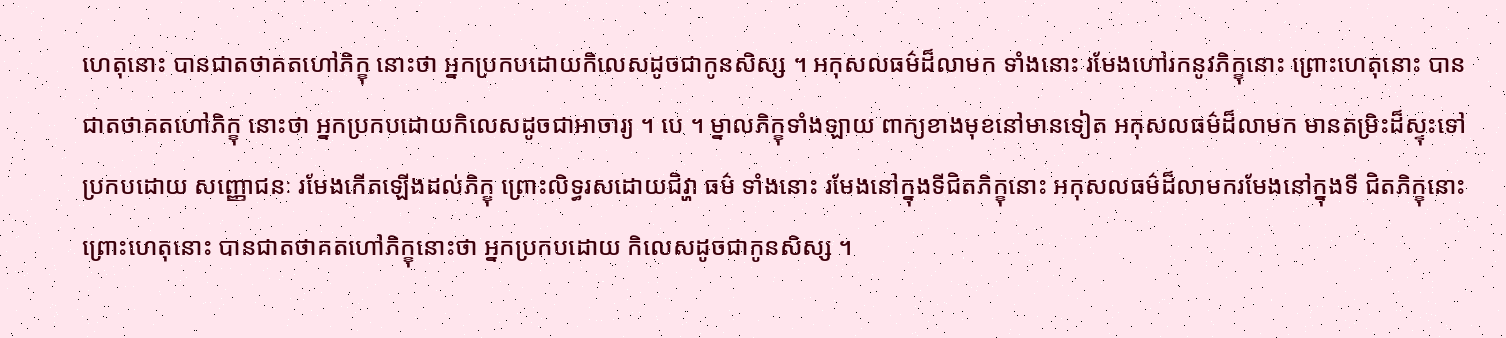ហេតុនោះ បានជាតថាគតហៅភិក្ខុ នោះថា អ្នកប្រកបដោយកិលេសដូចជាកូនសិស្ស ។ អកុសលធម៌ដ៏លាមក ទាំងនោះ រមែងហៅរកនូវភិក្ខុនោះ ព្រោះហេតុនោះ បានជាតថាគតហៅភិក្ខុ នោះថា អ្នកប្រកបដោយកិលេសដូចជាអាចារ្យ ។ បេ ។ ម្នាលភិក្ខុទាំងឡាយ ពាក្យខាងមុខនៅមានទៀត អកុសលធម៌ដ៏លាមក មានតម្រិះដ៏ស្ទុះទៅ ប្រកបដោយ សញ្ញោជនៈ រមែងកើតឡើងដល់ភិក្ខុ ព្រោះលិទ្ធរសដោយជិវ្ហា ធម៌ ទាំងនោះ រមែងនៅក្នុងទីជិតភិក្ខុនោះ អកុសលធម៌ដ៏លាមករមែងនៅក្នុងទី ជិតភិក្ខុនោះ ព្រោះហេតុនោះ បានជាតថាគតហៅភិក្ខុនោះថា អ្នកប្រកបដោយ កិលេសដូចជាកូនសិស្ស ។